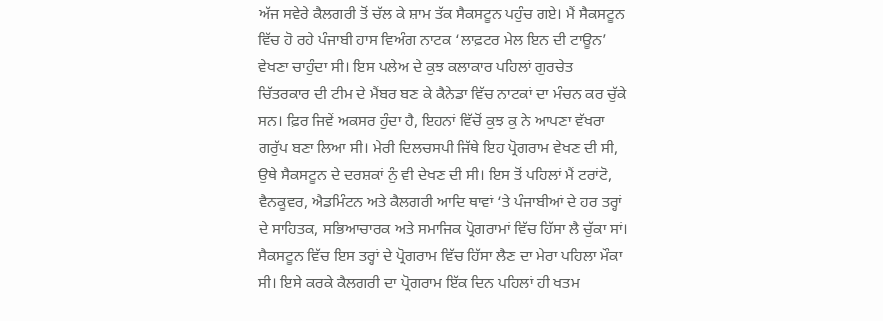ਅੱਜ ਸਵੇਰੇ ਕੈਲਗਰੀ ਤੋਂ ਚੱਲ ਕੇ ਸ਼ਾਮ ਤੱਕ ਸੈਕਸਟੂਨ ਪਹੁੰਚ ਗਏ। ਮੈਂ ਸੈਕਸਟੂਨ ਵਿੱਚ ਹੋ ਰਹੇ ਪੰਜਾਬੀ ਹਾਸ ਵਿਅੰਗ ਨਾਟਕ ‘ਲਾਫ਼ਟਰ ਮੇਲ ਇਨ ਦੀ ਟਾਊਨ’ ਵੇਖਣਾ ਚਾਹੁੰਦਾ ਸੀ। ਇਸ ਪਲੇਅ ਦੇ ਕੁਝ ਕਲਾਕਾਰ ਪਹਿਲਾਂ ਗੁਰਚੇਤ ਚਿੱਤਰਕਾਰ ਦੀ ਟੀਮ ਦੇ ਮੈਂਬਰ ਬਣ ਕੇ ਕੈਨੇਡਾ ਵਿੱਚ ਨਾਟਕਾਂ ਦਾ ਮੰਚਨ ਕਰ ਚੁੱਕੇ ਸਨ। ਫ਼ਿਰ ਜਿਵੇਂ ਅਕਸਰ ਹੁੰਦਾ ਹੈ, ਇਹਨਾਂ ਵਿੱਚੋਂ ਕੁਝ ਕੁ ਨੇ ਆਪਣਾ ਵੱਖਰਾ ਗਰੁੱਪ ਬਣਾ ਲਿਆ ਸੀ। ਮੇਰੀ ਦਿਲਚਸਪੀ ਜਿੱਥੇ ਇਹ ਪ੍ਰੋਗਰਾਮ ਵੇਖਣ ਦੀ ਸੀ, ਉਥੇ ਸੈਕਸਟੂਨ ਦੇ ਦਰਸ਼ਕਾਂ ਨੁੰ ਵੀ ਦੇਖਣ ਦੀ ਸੀ। ਇਸ ਤੋਂ ਪਹਿਲਾਂ ਮੈਂ ਟਰਾਂਟੋ, ਵੈਨਕੂਵਰ, ਐਡਮਿੰਟਨ ਅਤੇ ਕੈਲਗਰੀ ਆਦਿ ਥਾਵਾਂ ‘ਤੇ ਪੰਜਾਬੀਆਂ ਦੇ ਹਰ ਤਰ੍ਹਾਂ ਦੇ ਸਾਹਿਤਕ, ਸਭਿਆਚਾਰਕ ਅਤੇ ਸਮਾਜਿਕ ਪ੍ਰੋਗਰਾਮਾਂ ਵਿੱਚ ਹਿੱਸਾ ਲੈ ਚੁੱਕਾ ਸਾਂ। ਸੈਕਸਟੂਨ ਵਿੱਚ ਇਸ ਤਰ੍ਹਾਂ ਦੇ ਪ੍ਰੋਗਰਾਮ ਵਿੱਚ ਹਿੱਸਾ ਲੈਣ ਦਾ ਮੇਰਾ ਪਹਿਲਾ ਮੌਕਾ ਸੀ। ਇਸੇ ਕਰਕੇ ਕੈਲਗਰੀ ਦਾ ਪ੍ਰੋਗਰਾਮ ਇੱਕ ਦਿਨ ਪਹਿਲਾਂ ਹੀ ਖਤਮ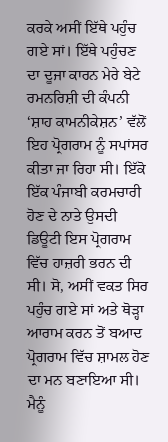ਕਰਕੇ ਅਸੀਂ ਇੱਥੇ ਪਹੁੰਚ ਗਏ ਸਾਂ। ਇੱਥੇ ਪਹੁੰਚਣ ਦਾ ਦੂਜਾ ਕਾਰਨ ਮੇਰੇ ਬੇਟੇ ਰਮਨਰਿਸ਼ੀ ਦੀ ਕੰਪਨੀ ‘ਸ਼ਾਹ ਕਾਮਨੀਕੇਸ਼ਨ’ ਵੱਲੋਂ ਇਹ ਪ੍ਰੋਗਰਾਮ ਨੂੰ ਸਪਾਂਸਰ ਕੀਤਾ ਜਾ ਰਿਹਾ ਸੀ। ਇੱਕੋ ਇੱਕ ਪੰਜਾਬੀ ਕਰਮਚਾਰੀ ਹੋਣ ਦੇ ਨਾਤੇ ਉਸਦੀ ਡਿਊਟੀ ਇਸ ਪ੍ਰੋਗਰਾਮ ਵਿੱਚ ਹਾਜ਼ਰੀ ਭਰਨ ਦੀ ਸੀ। ਸੋ, ਅਸੀਂ ਵਕਤ ਸਿਰ ਪਹੁੰਚ ਗਏ ਸਾਂ ਅਤੇ ਥੋੜ੍ਹਾ ਆਰਾਮ ਕਰਨ ਤੋਂ ਬਆਦ ਪ੍ਰੋਗਰਾਮ ਵਿੱਚ ਸ਼ਾਮਲ ਹੋਣ ਦਾ ਮਨ ਬਣਾਇਆ ਸੀ।
ਮੈਨੂੰ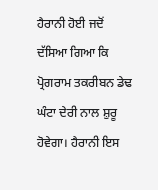ਹੈਰਾਨੀ ਹੋਈ ਜਦੋਂ ਦੱਸਿਆ ਗਿਆ ਕਿ ਪ੍ਰੋਗਰਾਮ ਤਕਰੀਬਨ ਡੇਢ ਘੰਟਾ ਦੇਰੀ ਨਾਲ ਸ਼ੁਰੂ ਹੋਵੇਗਾ। ਹੈਰਾਨੀ ਇਸ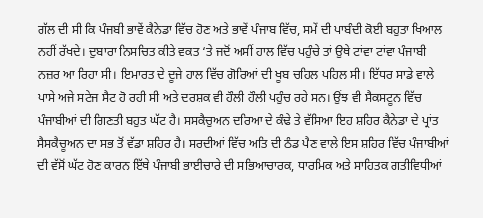ਗੱਲ ਦੀ ਸੀ ਕਿ ਪੰਜਬੀ ਭਾਵੇਂ ਕੈਨੇਡਾ ਵਿੱਚ ਹੋਣ ਅਤੇ ਭਾਵੇਂ ਪੰਜਾਬ ਵਿੱਚ, ਸਮੇਂ ਦੀ ਪਾਬੰਦੀ ਕੋਈ ਬਹੁਤਾ ਖਿਆਲ ਨਹੀਂ ਰੱਖਦੇ। ਦੁਬਾਰਾ ਨਿਸਚਿਤ ਕੀਤੇ ਵਕਤ ‘ਤੇ ਜਦੋਂ ਅਸੀਂ ਹਾਲ ਵਿੱਚ ਪਹੁੰਚੇ ਤਾਂ ਉਥੇ ਟਾਂਵਾ ਟਾਂਵਾ ਪੰਜਾਬੀ ਨਜ਼ਰ ਆ ਰਿਹਾ ਸੀ। ਇਮਾਰਤ ਦੇ ਦੂਜੇ ਹਾਲ ਵਿੱਚ ਗੋਰਿਆਂ ਦੀ ਖੂਬ ਚਹਿਲ ਪਹਿਲ ਸੀ। ਇੱਧਰ ਸਾਡੇ ਵਾਲੇ ਪਾਸੇ ਅਜੇ ਸਟੇਜ ਸੈਟ ਹੋ ਰਹੀ ਸੀ ਅਤੇ ਦਰਸ਼ਕ ਵੀ ਹੌਲੀ ਹੌਲੀ ਪਹੁੰਚ ਰਹੇ ਸਨ। ਉਂਝ ਵੀ ਸੈਕਸਟੂਨ ਵਿੱਚ ਪੰਜਾਬੀਆਂ ਦੀ ਗਿਣਤੀ ਬਹੁਤ ਘੱਟ ਹੈ। ਸਸਕੈਚੁਅਨ ਦਰਿਆ ਦੇ ਕੰਢੇ ਤੇ ਵੱਸਿਆ ਇਹ ਸ਼ਹਿਰ ਕੈਨੇਡਾ ਦੇ ਪ੍ਰਾਂਤ ਸੈਸਕੈਚੂਅਨ ਦਾ ਸਭ ਤੋਂ ਵੱਡਾ ਸ਼ਹਿਰ ਹੈ। ਸਰਦੀਆਂ ਵਿੱਚ ਅਤਿ ਦੀ ਠੰਡ ਪੈਣ ਵਾਲੇ ਇਸ ਸ਼ਹਿਰ ਵਿੱਚ ਪੰਜਾਬੀਆਂ ਦੀ ਵੱਸੋਂ ਘੱਟ ਹੋਣ ਕਾਰਨ ਇੱਥੇ ਪੰਜਾਬੀ ਭਾਈਚਾਰੇ ਦੀ ਸਭਿਆਚਾਰਕ, ਧਾਰਮਿਕ ਅਤੇ ਸਾਹਿਤਕ ਗਤੀਵਿਧੀਆਂ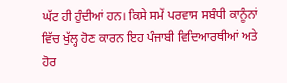ਘੱਟ ਹੀ ਹੁੰਦੀਆਂ ਹਨ। ਕਿਸੇ ਸਮੇਂ ਪਰਵਾਸ ਸਬੰਧੀ ਕਾਨੂੰਨਾਂ ਵਿੱਚ ਖੁੱਲ੍ਹ ਹੋਣ ਕਾਰਨ ਇਹ ਪੰਜਾਬੀ ਵਿਦਿਆਰਥੀਆਂ ਅਤੇ ਹੋਰ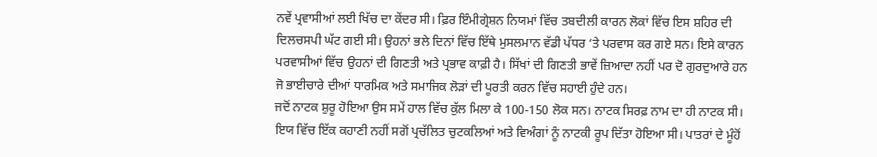ਨਵੇਂ ਪ੍ਰਵਾਸੀਆਂ ਲਈ ਖਿੱਚ ਦਾ ਕੇਂਦਰ ਸੀ। ਫ਼ਿਰ ਇੰਮੀਗ੍ਰੇਸ਼ਨ ਨਿਯਮਾਂ ਵਿੱਚ ਤਬਦੀਲੀ ਕਾਰਨ ਲੋਕਾਂ ਵਿੱਚ ਇਸ ਸ਼ਹਿਰ ਦੀ ਦਿਲਚਸਪੀ ਘੱਟ ਗਈ ਸੀ। ਉਹਨਾਂ ਭਲੇ ਦਿਨਾਂ ਵਿੱਚ ਇੱਥੇ ਮੁਸਲਮਾਨ ਵੱਡੀ ਪੱਧਰ ‘ਤੇ ਪਰਵਾਸ ਕਰ ਗਏ ਸਨ। ਇਸੇ ਕਾਰਨ ਪਰਵਾਸੀਆਂ ਵਿੱਚ ਉਹਨਾਂ ਦੀ ਗਿਣਤੀ ਅਤੇ ਪ੍ਰਭਾਵ ਕਾਫ਼ੀ ਹੈ। ਸਿੱਖਾਂ ਦੀ ਗਿਣਤੀ ਭਾਵੇਂ ਜ਼ਿਆਦਾ ਨਹੀਂ ਪਰ ਦੋ ਗੁਰਦੁਆਰੇ ਹਨ ਜੋ ਭਾਈਚਾਰੇ ਦੀਆਂ ਧਾਰਮਿਕ ਅਤੇ ਸਮਾਜਿਕ ਲੋੜਾਂ ਦੀ ਪੂਰਤੀ ਕਰਨ ਵਿੱਚ ਸਹਾਈ ਹੁੰਦੇ ਹਨ।
ਜਦੋਂ ਨਾਟਕ ਸ਼ੁਰੂ ਹੋਇਆ ਉਸ ਸਮੇਂ ਹਾਲ ਵਿੱਚ ਕੁੱਲ ਮਿਲਾ ਕੇ 100-150 ਲੋਕ ਸਨ। ਨਾਟਕ ਸਿਰਫ਼ ਨਾਮ ਦਾ ਹੀ ਨਾਟਕ ਸੀ। ਇਯ ਵਿੱਚ ਇੱਕ ਕਹਾਣੀ ਨਹੀਂ ਸਗੋਂ ਪ੍ਰਚੱਲਿਤ ਚੁਟਕਲਿਆਂ ਅਤੇ ਵਿਅੰਗਾਂ ਨੂੰ ਨਾਟਕੀ ਰੂਪ ਦਿੱਤਾ ਹੋਇਆ ਸੀ। ਪਾਤਰਾਂ ਦੇ ਮੂੰਹੋਂ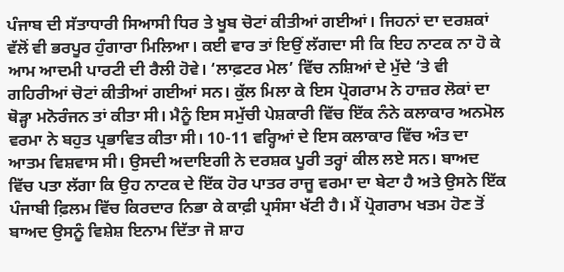ਪੰਜਾਬ ਦੀ ਸੱਤਾਧਾਰੀ ਸਿਆਸੀ ਧਿਰ ਤੇ ਖੂਬ ਚੋਟਾਂ ਕੀਤੀਆਂ ਗਈਆਂ। ਜਿਹਨਾਂ ਦਾ ਦਰਸ਼ਕਾਂ ਵੱਲੋਂ ਵੀ ਭਰਪੂਰ ਹੁੰਗਾਰਾ ਮਿਲਿਆ। ਕਈ ਵਾਰ ਤਾਂ ਇਉਂ ਲੱਗਦਾ ਸੀ ਕਿ ਇਹ ਨਾਟਕ ਨਾ ਹੋ ਕੇ ਆਮ ਆਦਮੀ ਪਾਰਟੀ ਦੀ ਰੈਲੀ ਹੋਵੇ। ‘ਲਾਫ਼ਟਰ ਮੇਲ’ ਵਿੱਚ ਨਸ਼ਿਆਂ ਦੇ ਮੁੱਦੇ ‘ਤੇ ਵੀ ਗਹਿਰੀਆਂ ਚੋਟਾਂ ਕੀਤੀਆਂ ਗਈਆਂ ਸਨ। ਕੁੱਲ ਮਿਲਾ ਕੇ ਇਸ ਪ੍ਰੋਗਰਾਮ ਨੇ ਹਾਜ਼ਰ ਲੋਕਾਂ ਦਾ ਥੋੜ੍ਹਾ ਮਨੋਰੰਜਨ ਤਾਂ ਕੀਤਾ ਸੀ। ਮੈਨੂੰ ਇਸ ਸਮੁੱਚੀ ਪੇਸ਼ਕਾਰੀ ਵਿੱਚ ਇੱਕ ਨੰਨੇ ਕਲਾਕਾਰ ਅਨਮੋਲ ਵਰਮਾ ਨੇ ਬਹੁਤ ਪ੍ਰਭਾਵਿਤ ਕੀਤਾ ਸੀ। 10-11 ਵਰ੍ਹਿਆਂ ਦੇ ਇਸ ਕਲਾਕਾਰ ਵਿੱਚ ਅੰਤ ਦਾ ਆਤਮ ਵਿਸ਼ਵਾਸ ਸੀ। ਉਸਦੀ ਅਦਾਇਗੀ ਨੇ ਦਰਸ਼ਕ ਪੂਰੀ ਤਰ੍ਹਾਂ ਕੀਲ ਲਏ ਸਨ। ਬਾਅਦ ਵਿੱਚ ਪਤਾ ਲੱਗਾ ਕਿ ਉਹ ਨਾਟਕ ਦੇ ਇੱਕ ਹੋਰ ਪਾਤਰ ਰਾਜੂ ਵਰਮਾ ਦਾ ਬੇਟਾ ਹੈ ਅਤੇ ਉਸਨੇ ਇੱਕ ਪੰਜਾਬੀ ਫ਼ਿਲਮ ਵਿੱਚ ਕਿਰਦਾਰ ਨਿਭਾ ਕੇ ਕਾਫ਼ੀ ਪ੍ਰਸੰਸਾ ਖੱਟੀ ਹੈ। ਮੈਂ ਪ੍ਰੋਗਰਾਮ ਖਤਮ ਹੋਣ ਤੋਂ ਬਾਅਦ ਉਸਨੂੰ ਵਿਸ਼ੇਸ਼ ਇਨਾਮ ਦਿੱਤਾ ਜੋ ਸ਼ਾਹ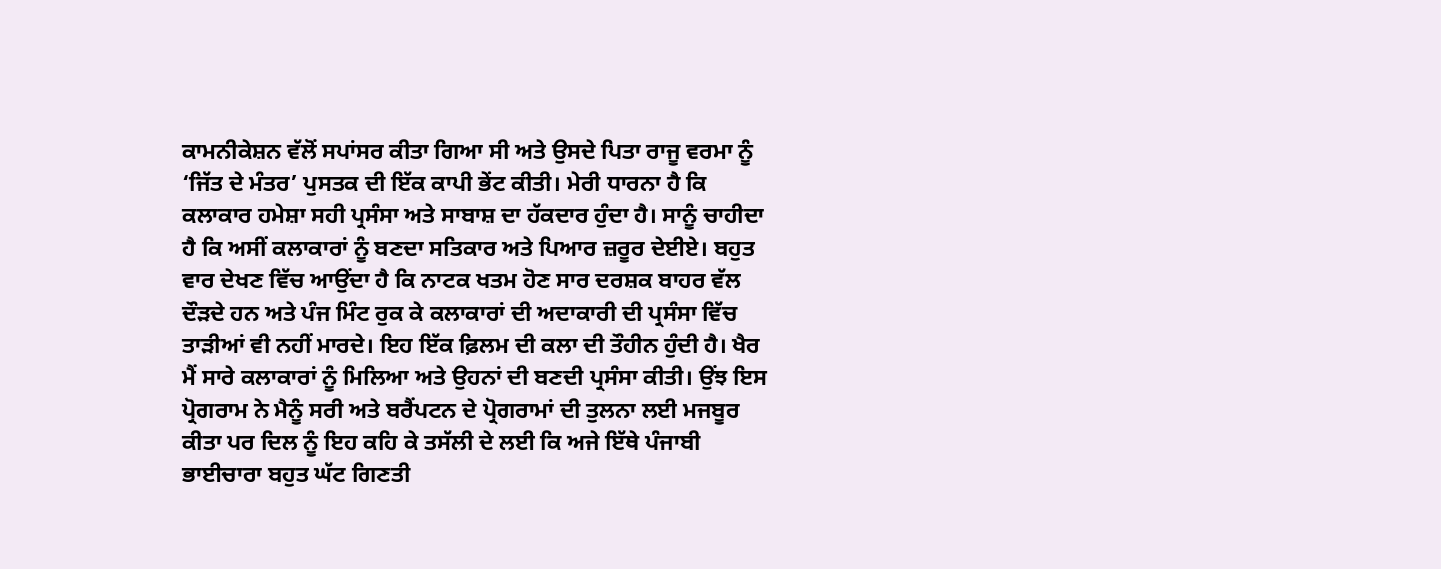ਕਾਮਨੀਕੇਸ਼ਨ ਵੱਲੋਂ ਸਪਾਂਸਰ ਕੀਤਾ ਗਿਆ ਸੀ ਅਤੇ ਉਸਦੇ ਪਿਤਾ ਰਾਜੂ ਵਰਮਾ ਨੂੰ ‘ਜਿੱਤ ਦੇ ਮੰਤਰ’ ਪੁਸਤਕ ਦੀ ਇੱਕ ਕਾਪੀ ਭੇਂਟ ਕੀਤੀ। ਮੇਰੀ ਧਾਰਨਾ ਹੈ ਕਿ ਕਲਾਕਾਰ ਹਮੇਸ਼ਾ ਸਹੀ ਪ੍ਰਸੰਸਾ ਅਤੇ ਸਾਬਾਸ਼ ਦਾ ਹੱਕਦਾਰ ਹੁੰਦਾ ਹੈ। ਸਾਨੂੰ ਚਾਹੀਦਾ ਹੈ ਕਿ ਅਸੀਂ ਕਲਾਕਾਰਾਂ ਨੂੰ ਬਣਦਾ ਸਤਿਕਾਰ ਅਤੇ ਪਿਆਰ ਜ਼ਰੂਰ ਦੇਈਏ। ਬਹੁਤ ਵਾਰ ਦੇਖਣ ਵਿੱਚ ਆਉਂਦਾ ਹੈ ਕਿ ਨਾਟਕ ਖਤਮ ਹੋਣ ਸਾਰ ਦਰਸ਼ਕ ਬਾਹਰ ਵੱਲ ਦੌੜਦੇ ਹਨ ਅਤੇ ਪੰਜ ਮਿੰਟ ਰੁਕ ਕੇ ਕਲਾਕਾਰਾਂ ਦੀ ਅਦਾਕਾਰੀ ਦੀ ਪ੍ਰਸੰਸਾ ਵਿੱਚ ਤਾੜੀਆਂ ਵੀ ਨਹੀਂ ਮਾਰਦੇ। ਇਹ ਇੱਕ ਫ਼ਿਲਮ ਦੀ ਕਲਾ ਦੀ ਤੌਹੀਨ ਹੁੰਦੀ ਹੈ। ਖੈਰ ਮੈਂ ਸਾਰੇ ਕਲਾਕਾਰਾਂ ਨੂੰ ਮਿਲਿਆ ਅਤੇ ਉਹਨਾਂ ਦੀ ਬਣਦੀ ਪ੍ਰਸੰਸਾ ਕੀਤੀ। ਉਂਝ ਇਸ ਪ੍ਰੋਗਰਾਮ ਨੇ ਮੈਨੂੰ ਸਰੀ ਅਤੇ ਬਰੈਂਪਟਨ ਦੇ ਪ੍ਰੋਗਰਾਮਾਂ ਦੀ ਤੁਲਨਾ ਲਈ ਮਜਬੂਰ ਕੀਤਾ ਪਰ ਦਿਲ ਨੂੰ ਇਹ ਕਹਿ ਕੇ ਤਸੱਲੀ ਦੇ ਲਈ ਕਿ ਅਜੇ ਇੱਥੇ ਪੰਜਾਬੀ ਭਾਈਚਾਰਾ ਬਹੁਤ ਘੱਟ ਗਿਣਤੀ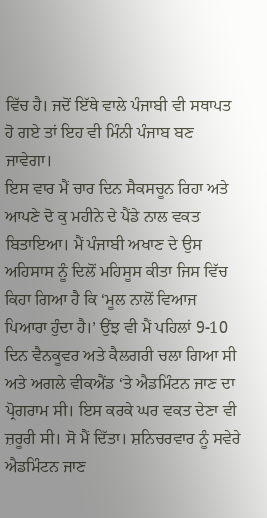ਵਿੱਚ ਹੈ। ਜਦੋਂ ਇੱਥੇ ਵਾਲੇ ਪੰਜਾਬੀ ਵੀ ਸਥਾਪਤ ਹੋ ਗਏ ਤਾਂ ਇਹ ਵੀ ਮਿੰਨੀ ਪੰਜਾਬ ਬਣ ਜਾਵੇਗਾ।
ਇਸ ਵਾਰ ਮੈਂ ਚਾਰ ਦਿਨ ਸੈਕਸਚੂਨ ਰਿਹਾ ਅਤੇ ਆਪਣੇ ਦੋ ਕੁ ਮਹੀਨੇ ਦੇ ਪੈਂਡੇ ਨਾਲ ਵਕਤ ਬਿਤਾਇਆ। ਮੈਂ ਪੰਜਾਬੀ ਅਖਾਣ ਦੇ ਉਸ ਅਹਿਸਾਸ ਨੂੰ ਦਿਲੋਂ ਮਹਿਸੂਸ ਕੀਤਾ ਜਿਸ ਵਿੱਚ ਕਿਹਾ ਗਿਆ ਹੈ ਕਿ ‘ਮੂਲ ਨਾਲੋਂ ਵਿਆਜ ਪਿਆਰਾ ਹੁੰਦਾ ਹੈ।’ ਉਂਝ ਵੀ ਮੈਂ ਪਹਿਲਾਂ 9-10 ਦਿਨ ਵੈਨਕੂਵਰ ਅਤੇ ਕੈਲਗਰੀ ਚਲਾ ਗਿਆ ਸੀ ਅਤੇ ਅਗਲੇ ਵੀਕਐਂਡ ‘ਤੇ ਐਡਮਿੰਟਨ ਜਾਣ ਦਾ ਪ੍ਰੋਗਰਾਮ ਸੀ। ਇਸ ਕਰਕੇ ਘਰ ਵਕਤ ਦੇਣਾ ਵੀ ਜ਼ਰੂਰੀ ਸੀ। ਸੋ ਮੈਂ ਦਿੱਤਾ। ਸ਼ਨਿਚਰਵਾਰ ਨੂੰ ਸਵੇਰੇ ਐਡਮਿੰਟਨ ਜਾਣ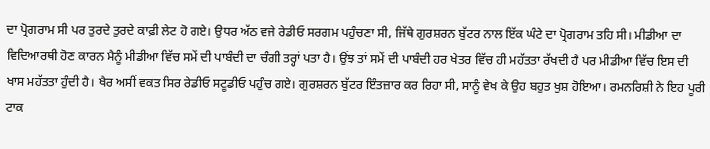ਦਾ ਪ੍ਰੋਗਰਾਮ ਸੀ ਪਰ ਤੁਰਦੇ ਤੁਰਦੇ ਕਾਫ਼ੀ ਲੇਟ ਹੋ ਗਏ। ਉਧਰ ਅੱਠ ਵਜੇ ਰੇਡੀਓ ਸਰਗਮ ਪਹੁੰਚਣਾ ਸੀ, ਜਿੱਥੇ ਗੁਰਸ਼ਰਨ ਬੁੱਟਰ ਨਾਲ ਇੱਕ ਘੰਟੇ ਦਾ ਪ੍ਰੋਗਰਾਮ ਤਹਿ ਸੀ। ਮੀਡੀਆ ਦਾ ਵਿਦਿਆਰਥੀ ਹੋਣ ਕਾਰਨ ਮੈਨੂੰ ਮੀਡੀਆ ਵਿੱਚ ਸਮੇਂ ਦੀ ਪਾਬੰਦੀ ਦਾ ਚੰਗੀ ਤਰ੍ਹਾਂ ਪਤਾ ਹੈ। ਉਂਝ ਤਾਂ ਸਮੇਂ ਦੀ ਪਾਬੰਦੀ ਹਰ ਖੇਤਰ ਵਿੱਚ ਹੀ ਮਹੱਤਤਾ ਰੱਖਦੀ ਹੈ ਪਰ ਮੀਡੀਆ ਵਿੱਚ ਇਸ ਦੀ ਖਾਸ ਮਹੱਤਤਾ ਹੁੰਦੀ ਹੈ। ਖੈਰ ਅਸੀਂ ਵਕਤ ਸਿਰ ਰੇਡੀਓ ਸਟੂਡੀਓ ਪਹੁੰਚ ਗਏ। ਗੁਰਸ਼ਰਨ ਬੁੱਟਰ ਇੰਤਜ਼ਾਰ ਕਰ ਰਿਹਾ ਸੀ, ਸਾਨੂੰ ਵੇਖ ਕੇ ਉਹ ਬਹੁਤ ਖੁਸ਼ ਹੋਇਆ। ਰਮਨਰਿਸ਼ੀ ਨੇ ਇਹ ਪੂਰੀ ਟਾਕ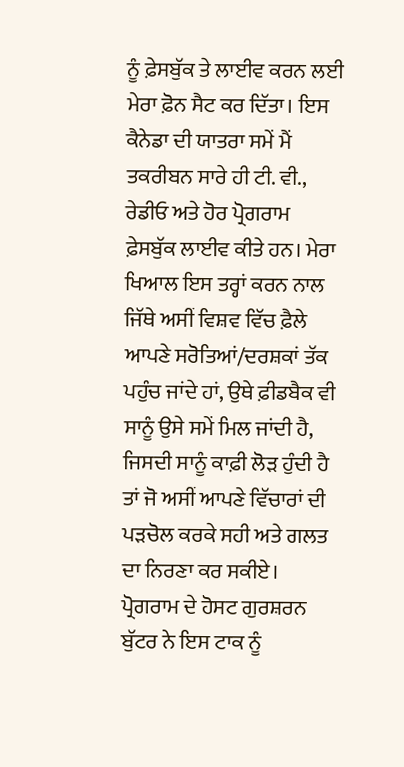ਨੂੰ ਫ਼ੇਸਬੁੱਕ ਤੇ ਲਾਈਵ ਕਰਨ ਲਈ ਮੇਰਾ ਫ਼ੋਨ ਸੈਟ ਕਰ ਦਿੱਤਾ। ਇਸ ਕੈਨੇਡਾ ਦੀ ਯਾਤਰਾ ਸਮੇਂ ਮੈਂ ਤਕਰੀਬਨ ਸਾਰੇ ਹੀ ਟੀ. ਵੀ., ਰੇਡੀਓ ਅਤੇ ਹੋਰ ਪ੍ਰੋਗਰਾਮ ਫ਼ੇਸਬੁੱਕ ਲਾਈਵ ਕੀਤੇ ਹਨ। ਮੇਰਾ ਖਿਆਲ ਇਸ ਤਰ੍ਹਾਂ ਕਰਨ ਨਾਲ ਜਿੱਥੇ ਅਸੀਂ ਵਿਸ਼ਵ ਵਿੱਚ ਫ਼ੈਲੇ ਆਪਣੇ ਸਰੋਤਿਆਂ/ਦਰਸ਼ਕਾਂ ਤੱਕ ਪਹੁੰਚ ਜਾਂਦੇ ਹਾਂ, ਉਥੇ ਫ਼ੀਡਬੈਕ ਵੀ ਸਾਨੂੰ ਉਸੇ ਸਮੇਂ ਮਿਲ ਜਾਂਦੀ ਹੈ, ਜਿਸਦੀ ਸਾਨੂੰ ਕਾਫ਼ੀ ਲੋੜ ਹੁੰਦੀ ਹੈ ਤਾਂ ਜੋ ਅਸੀਂ ਆਪਣੇ ਵਿੱਚਾਰਾਂ ਦੀ ਪੜਚੋਲ ਕਰਕੇ ਸਹੀ ਅਤੇ ਗਲਤ ਦਾ ਨਿਰਣਾ ਕਰ ਸਕੀਏ। ਪ੍ਰੋਗਰਾਮ ਦੇ ਹੋਸਟ ਗੁਰਸ਼ਰਨ ਬੁੱਟਰ ਨੇ ਇਸ ਟਾਕ ਨੂੰ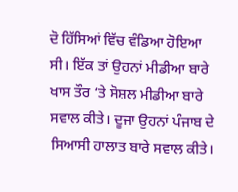ਦੋ ਹਿੱਸਿਆਂ ਵਿੱਚ ਵੰਡਿਆ ਹੋਇਆ ਸੀ। ਇੱਕ ਤਾਂ ਉਹਨਾਂ ਮੀਡੀਆ ਬਾਰੇ ਖਾਸ ਤੌਰ ‘ਤੇ ਸੋਸ਼ਲ ਮੀਡੀਆ ਬਾਰੇ ਸਵਾਲ ਕੀਤੇ। ਦੂਜਾ ਉਹਨਾਂ ਪੰਜਾਬ ਦੇ ਸਿਆਸੀ ਹਾਲਾਤ ਬਾਰੇ ਸਵਾਲ ਕੀਤੇ।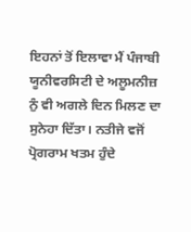ਇਹਨਾਂ ਤੋਂ ਇਲਾਵਾ ਮੈਂ ਪੰਜਾਬੀ ਯੂਨੀਵਰਸਿਟੀ ਦੇ ਅਲੂਮਨੀਜ਼ ਨੁੰ ਵੀ ਅਗਲੇ ਦਿਨ ਮਿਲਣ ਦਾ ਸੁਨੇਹਾ ਦਿੱਤਾ। ਨਤੀਜੇ ਵਜੋਂ ਪ੍ਰੋਗਰਾਮ ਖਤਮ ਹੁੰਦੇ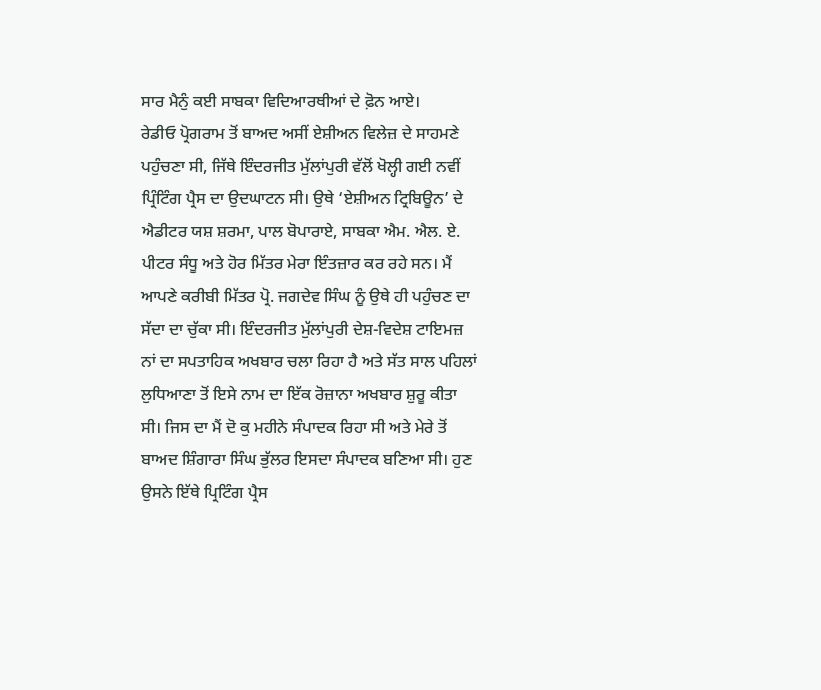ਸਾਰ ਮੈਨੁੰ ਕਈ ਸਾਬਕਾ ਵਿਦਿਆਰਥੀਆਂ ਦੇ ਫ਼ੋਨ ਆਏ।
ਰੇਡੀਓ ਪ੍ਰੋਗਰਾਮ ਤੋਂ ਬਾਅਦ ਅਸੀਂ ਏਸ਼ੀਅਨ ਵਿਲੇਜ਼ ਦੇ ਸਾਹਮਣੇ ਪਹੁੰਚਣਾ ਸੀ, ਜਿੱਥੇ ਇੰਦਰਜੀਤ ਮੁੱਲਾਂਪੁਰੀ ਵੱਲੋਂ ਖੋਲ੍ਹੀ ਗਈ ਨਵੀਂ ਪ੍ਰਿੰਟਿੰਗ ਪ੍ਰੈਸ ਦਾ ਉਦਘਾਟਨ ਸੀ। ਉਥੇ ‘ਏਸ਼ੀਅਨ ਟ੍ਰਿਬਿਊਨ’ ਦੇ ਐਡੀਟਰ ਯਸ਼ ਸ਼ਰਮਾ, ਪਾਲ ਬੋਪਾਰਾਏ, ਸਾਬਕਾ ਐਮ. ਐਲ. ਏ. ਪੀਟਰ ਸੰਧੂ ਅਤੇ ਹੋਰ ਮਿੱਤਰ ਮੇਰਾ ਇੰਤਜ਼ਾਰ ਕਰ ਰਹੇ ਸਨ। ਮੈਂ ਆਪਣੇ ਕਰੀਬੀ ਮਿੱਤਰ ਪ੍ਰੋ. ਜਗਦੇਵ ਸਿੰਘ ਨੂੰ ਉਥੇ ਹੀ ਪਹੁੰਚਣ ਦਾ ਸੱਦਾ ਦਾ ਚੁੱਕਾ ਸੀ। ਇੰਦਰਜੀਤ ਮੁੱਲਾਂਪੁਰੀ ਦੇਸ਼-ਵਿਦੇਸ਼ ਟਾਇਮਜ਼ ਨਾਂ ਦਾ ਸਪਤਾਹਿਕ ਅਖਬਾਰ ਚਲਾ ਰਿਹਾ ਹੈ ਅਤੇ ਸੱਤ ਸਾਲ ਪਹਿਲਾਂ ਲੁਧਿਆਣਾ ਤੋਂ ਇਸੇ ਨਾਮ ਦਾ ਇੱਕ ਰੋਜ਼ਾਨਾ ਅਖਬਾਰ ਸ਼ੁਰੂ ਕੀਤਾ ਸੀ। ਜਿਸ ਦਾ ਮੈਂ ਦੋ ਕੁ ਮਹੀਨੇ ਸੰਪਾਦਕ ਰਿਹਾ ਸੀ ਅਤੇ ਮੇਰੇ ਤੋਂ ਬਾਅਦ ਸ਼ਿੰਗਾਰਾ ਸਿੰਘ ਭੁੱਲਰ ਇਸਦਾ ਸੰਪਾਦਕ ਬਣਿਆ ਸੀ। ਹੁਣ ਉਸਨੇ ਇੱਥੇ ਪ੍ਰਿਟਿੰਗ ਪ੍ਰੈਸ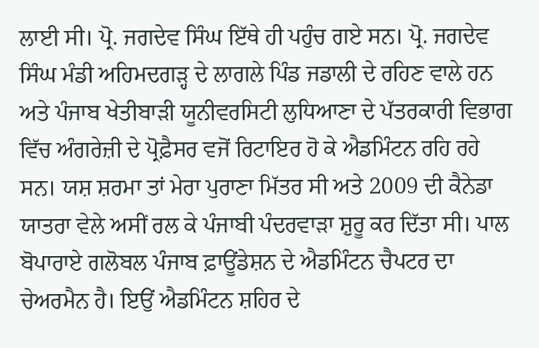ਲਾਈ ਸੀ। ਪ੍ਰੋ. ਜਗਦੇਵ ਸਿੰਘ ਇੱਥੇ ਹੀ ਪਹੁੰਚ ਗਏ ਸਨ। ਪ੍ਰੋ. ਜਗਦੇਵ ਸਿੰਘ ਮੰਡੀ ਅਹਿਮਦਗੜ੍ਹ ਦੇ ਲਾਗਲੇ ਪਿੰਡ ਜਡਾਲੀ ਦੇ ਰਹਿਣ ਵਾਲੇ ਹਨ ਅਤੇ ਪੰਜਾਬ ਖੇਤੀਬਾੜੀ ਯੂਨੀਵਰਸਿਟੀ ਲੁਧਿਆਣਾ ਦੇ ਪੱਤਰਕਾਰੀ ਵਿਭਾਗ ਵਿੱਚ ਅੰਗਰੇਜ਼ੀ ਦੇ ਪ੍ਰੋਫ਼ੈਸਰ ਵਜੋਂ ਰਿਟਾਇਰ ਹੋ ਕੇ ਐਡਮਿੰਟਨ ਰਹਿ ਰਹੇ ਸਨ। ਯਸ਼ ਸ਼ਰਮਾ ਤਾਂ ਮੇਰਾ ਪੁਰਾਣਾ ਮਿੱਤਰ ਸੀ ਅਤੇ 2009 ਦੀ ਕੈਨੇਡਾ ਯਾਤਰਾ ਵੇਲੇ ਅਸੀਂ ਰਲ ਕੇ ਪੰਜਾਬੀ ਪੰਦਰਵਾੜਾ ਸ਼ੁਰੂ ਕਰ ਦਿੱਤਾ ਸੀ। ਪਾਲ ਬੋਪਾਰਾਏ ਗਲੋਬਲ ਪੰਜਾਬ ਫ਼ਾਊਂਡੇਸ਼ਨ ਦੇ ਐਡਮਿੰਟਨ ਚੈਪਟਰ ਦਾ ਚੇਅਰਮੈਨ ਹੈ। ਇਉਂ ਐਡਮਿੰਟਨ ਸ਼ਹਿਰ ਦੇ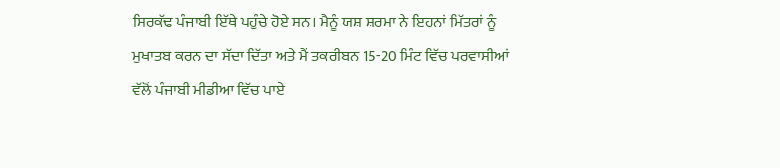ਸਿਰਕੱਢ ਪੰਜਾਬੀ ਇੱਥੇ ਪਹੁੰਚੇ ਹੋਏ ਸਨ। ਮੈਨੂੰ ਯਸ਼ ਸ਼ਰਮਾ ਨੇ ਇਹਨਾਂ ਮਿੱਤਰਾਂ ਨੂੰ ਮੁਖਾਤਬ ਕਰਨ ਦਾ ਸੱਦਾ ਦਿੱਤਾ ਅਤੇ ਮੈਂ ਤਕਰੀਬਨ 15-20 ਮਿੰਟ ਵਿੱਚ ਪਰਵਾਸੀਆਂ ਵੱਲੋਂ ਪੰਜਾਬੀ ਮੀਡੀਆ ਵਿੱਚ ਪਾਏ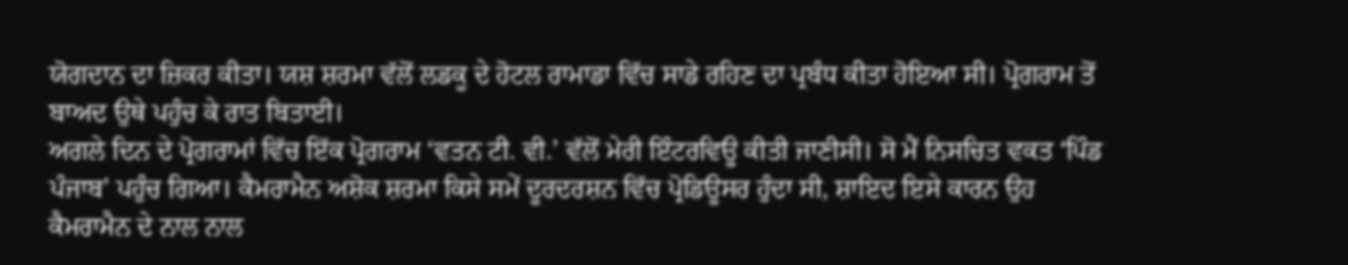ਯੋਗਦਾਨ ਦਾ ਜ਼ਿਕਰ ਕੀਤਾ। ਯਸ਼ ਸ਼ਰਮਾ ਵੱਲੋਂ ਲਡਕੂ ਦੇ ਹੋਟਲ ਰਾਮਾਡਾ ਵਿੱਚ ਸਾਡੇ ਰਹਿਣ ਦਾ ਪ੍ਰਬੰਧ ਕੀਤਾ ਹੋਇਆ ਸੀ। ਪ੍ਰੋਗਰਾਮ ਤੋਂ ਬਾਅਦ ਉਥੇ ਪਹੁੰਚ ਕੇ ਰਾਤ ਬਿਤਾਈ।
ਅਗਲੇ ਦਿਨ ਦੇ ਪ੍ਰੋਗਰਾਮਾਂ ਵਿੱਚ ਇੱਕ ਪ੍ਰੋਗਰਾਮ ‘ਵਤਨ ਟੀ. ਵੀ.’ ਵੱਲੋਂ ਮੇਰੀ ਇੰਟਰਵਿਊ ਕੀਤੀ ਜਾਣੀਸੀ। ਸੋ ਮੈਂ ਨਿਸਚਿਤ ਵਕਤ ‘ਪਿੰਡ ਪੰਜਾਬ’ ਪਹੁੰਚ ਗਿਆ। ਕੈਮਰਾਮੈਨ ਅਸ਼ੋਕ ਸ਼ਰਮਾ ਕਿਸੇ ਸਮੇਂ ਦੂਰਦਰਸ਼ਨ ਵਿੱਚ ਪ੍ਰੋਡਿਊਸਰ ਹੁੰਦਾ ਸੀ, ਸ਼ਾਇਦ ਇਸੇ ਕਾਰਨ ਉਹ ਕੈਮਰਾਮੈਨ ਦੇ ਨਾਲ ਨਾਲ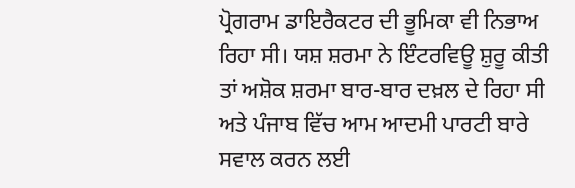ਪ੍ਰੋਗਰਾਮ ਡਾਇਰੈਕਟਰ ਦੀ ਭੂਮਿਕਾ ਵੀ ਨਿਭਾਅ ਰਿਹਾ ਸੀ। ਯਸ਼ ਸ਼ਰਮਾ ਨੇ ਇੰਟਰਵਿਊ ਸ਼ੁਰੂ ਕੀਤੀ ਤਾਂ ਅਸ਼ੋਕ ਸ਼ਰਮਾ ਬਾਰ-ਬਾਰ ਦਖ਼ਲ ਦੇ ਰਿਹਾ ਸੀ ਅਤੇ ਪੰਜਾਬ ਵਿੱਚ ਆਮ ਆਦਮੀ ਪਾਰਟੀ ਬਾਰੇ ਸਵਾਲ ਕਰਨ ਲਈ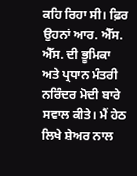ਕਹਿ ਰਿਹਾ ਸੀ। ਫ਼ਿਰ ਉਹਨਾਂ ਆਰ. ਐੱਸ. ਐੱਸ. ਦੀ ਭੂਮਿਕਾ ਅਤੇ ਪ੍ਰਧਾਨ ਮੰਤਰੀ ਨਰਿੰਦਰ ਮੋਦੀ ਬਾਰੇ ਸਵਾਲ ਕੀਤੇ। ਮੈਂ ਹੇਠ ਲਿਖੇ ਸ਼ੇਅਰ ਨਾਲ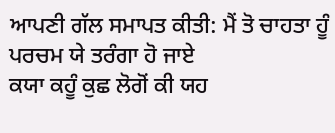ਆਪਣੀ ਗੱਲ ਸਮਾਪਤ ਕੀਤੀ: ਮੈਂ ਤੋ ਚਾਹਤਾ ਹੂੰ ਪਰਚਮ ਯੇ ਤਰੰਗਾ ਹੋ ਜਾਏ
ਕਯਾ ਕਹੂੰ ਕੁਛ ਲੋਗੋਂ ਕੀ ਯਹ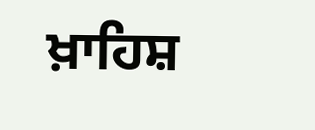ਖ਼ਾਹਿਸ਼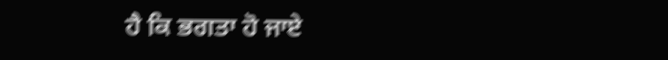ਹੈ ਕਿ ਭਗਤਾ ਹੋ ਜਾਏ